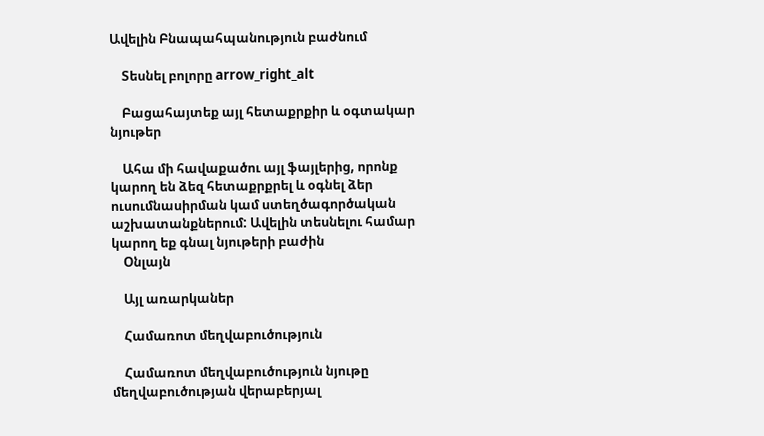Ավելին Բնապահպանություն բաժնում

    Տեսնել բոլորը arrow_right_alt

    Բացահայտեք այլ հետաքրքիր և օգտակար նյութեր

    Ահա մի հավաքածու այլ ֆայլերից, որոնք կարող են ձեզ հետաքրքրել և օգնել ձեր ուսումնասիրման կամ ստեղծագործական աշխատանքներում: Ավելին տեսնելու համար կարող եք գնալ նյութերի բաժին
    Օնլայն

    Այլ առարկաներ

    Համառոտ մեղվաբուծություն

    Համառոտ մեղվաբուծություն նյութը մեղվաբուծության վերաբերյալ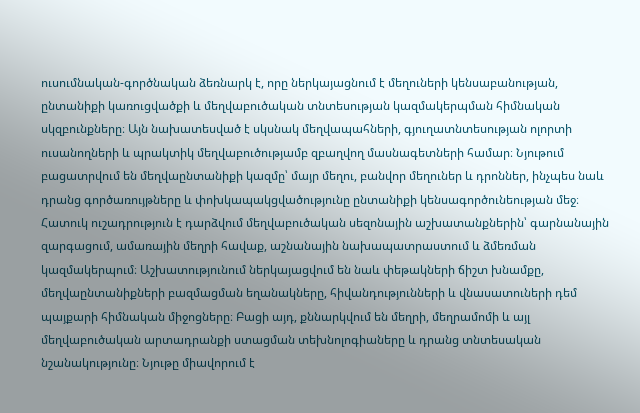ուսումնական-գործնական ձեռնարկ է, որը ներկայացնում է մեղուների կենսաբանության, ընտանիքի կառուցվածքի և մեղվաբուծական տնտեսության կազմակերպման հիմնական սկզբունքները։ Այն նախատեսված է սկսնակ մեղվապահների, գյուղատնտեսության ոլորտի ուսանողների և պրակտիկ մեղվաբուծությամբ զբաղվող մասնագետների համար։ Նյութում բացատրվում են մեղվաընտանիքի կազմը՝ մայր մեղու, բանվոր մեղուներ և դրոններ, ինչպես նաև դրանց գործառույթները և փոխկապակցվածությունը ընտանիքի կենսագործունեության մեջ։ Հատուկ ուշադրություն է դարձվում մեղվաբուծական սեզոնային աշխատանքներին՝ գարնանային զարգացում, ամառային մեղրի հավաք, աշնանային նախապատրաստում և ձմեռման կազմակերպում։ Աշխատությունում ներկայացվում են նաև փեթակների ճիշտ խնամքը, մեղվաընտանիքների բազմացման եղանակները, հիվանդությունների և վնասատուների դեմ պայքարի հիմնական միջոցները։ Բացի այդ, քննարկվում են մեղրի, մեղրամոմի և այլ մեղվաբուծական արտադրանքի ստացման տեխնոլոգիաները և դրանց տնտեսական նշանակությունը։ Նյութը միավորում է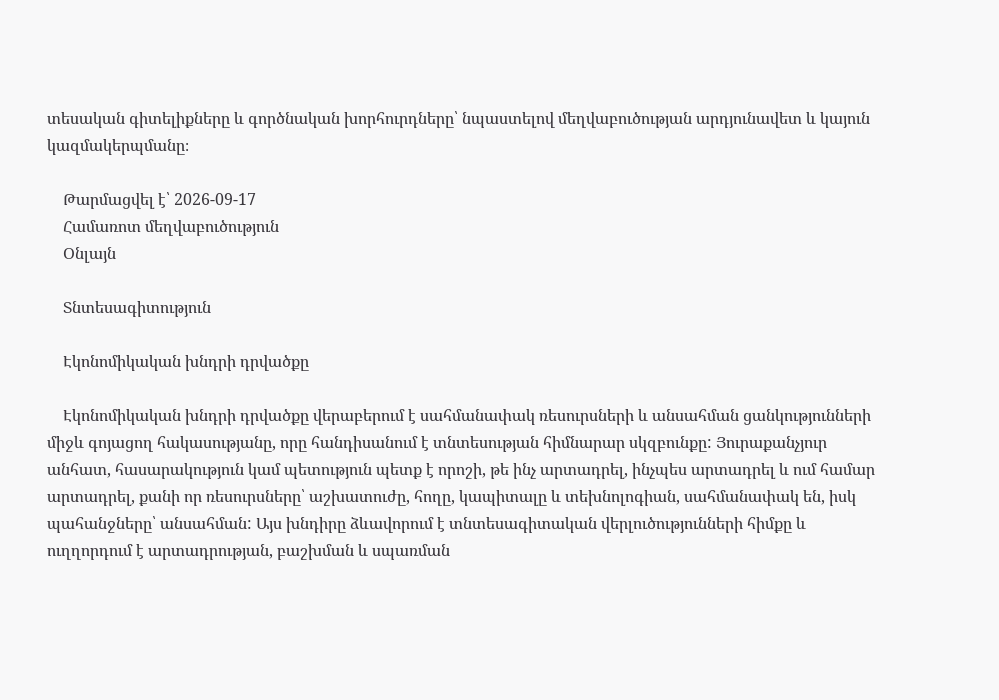տեսական գիտելիքները և գործնական խորհուրդները՝ նպաստելով մեղվաբուծության արդյունավետ և կայուն կազմակերպմանը։

    Թարմացվել է՝ 2026-09-17
    Համառոտ մեղվաբուծություն
    Օնլայն

    Տնտեսագիտություն

    Էկոնոմիկական խնդրի դրվածքը

    Էկոնոմիկական խնդրի դրվածքը վերաբերում է սահմանափակ ռեսուրսների և անսահման ցանկությունների միջև գոյացող հակասությանը, որը հանդիսանում է տնտեսության հիմնարար սկզբունքը: Յուրաքանչյուր անհատ, հասարակություն կամ պետություն պետք է որոշի, թե ինչ արտադրել, ինչպես արտադրել և ում համար արտադրել, քանի որ ռեսուրսները՝ աշխատուժը, հողը, կապիտալը և տեխնոլոգիան, սահմանափակ են, իսկ պահանջները՝ անսահման: Այս խնդիրը ձևավորում է տնտեսագիտական վերլուծությունների հիմքը և ուղղորդում է արտադրության, բաշխման և սպառման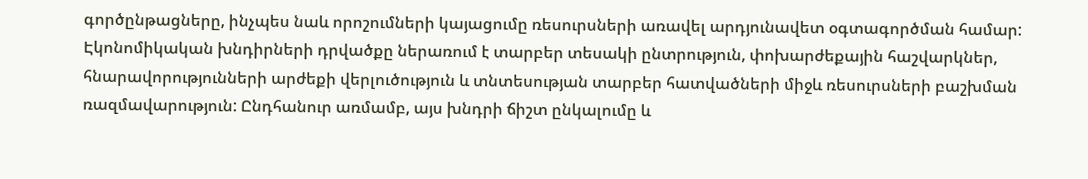գործընթացները, ինչպես նաև որոշումների կայացումը ռեսուրսների առավել արդյունավետ օգտագործման համար: Էկոնոմիկական խնդիրների դրվածքը ներառում է տարբեր տեսակի ընտրություն, փոխարժեքային հաշվարկներ, հնարավորությունների արժեքի վերլուծություն և տնտեսության տարբեր հատվածների միջև ռեսուրսների բաշխման ռազմավարություն: Ընդհանուր առմամբ, այս խնդրի ճիշտ ընկալումը և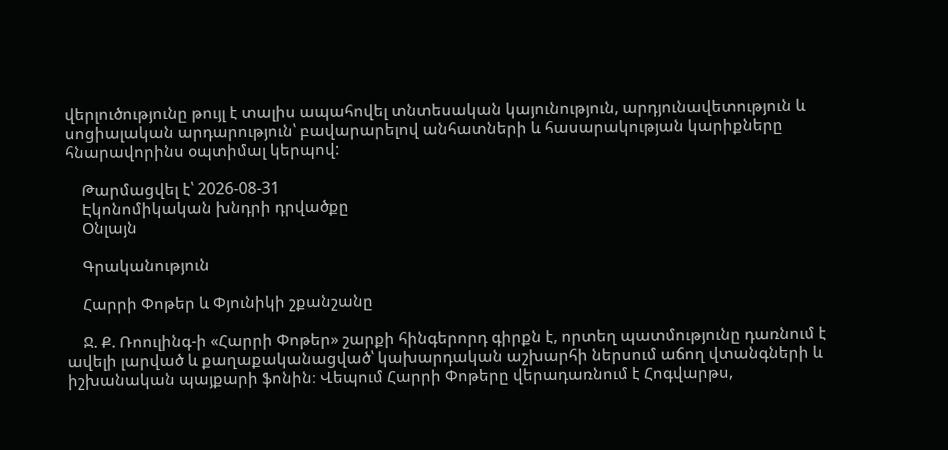վերլուծությունը թույլ է տալիս ապահովել տնտեսական կայունություն, արդյունավետություն և սոցիալական արդարություն՝ բավարարելով անհատների և հասարակության կարիքները հնարավորինս օպտիմալ կերպով:

    Թարմացվել է՝ 2026-08-31
    Էկոնոմիկական խնդրի դրվածքը
    Օնլայն

    Գրականություն

    Հարրի Փոթեր և Փյունիկի շքանշանը

    Ջ. Ք. Ռոուլինգ-ի «Հարրի Փոթեր» շարքի հինգերորդ գիրքն է, որտեղ պատմությունը դառնում է ավելի լարված և քաղաքականացված՝ կախարդական աշխարհի ներսում աճող վտանգների և իշխանական պայքարի ֆոնին։ Վեպում Հարրի Փոթերը վերադառնում է Հոգվարթս,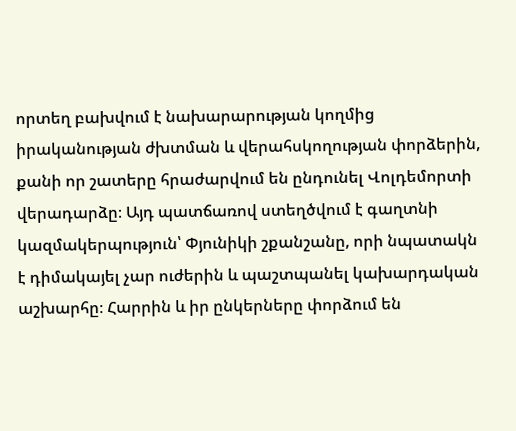որտեղ բախվում է նախարարության կողմից իրականության ժխտման և վերահսկողության փորձերին, քանի որ շատերը հրաժարվում են ընդունել Վոլդեմորտի վերադարձը։ Այդ պատճառով ստեղծվում է գաղտնի կազմակերպություն՝ Փյունիկի շքանշանը, որի նպատակն է դիմակայել չար ուժերին և պաշտպանել կախարդական աշխարհը։ Հարրին և իր ընկերները փորձում են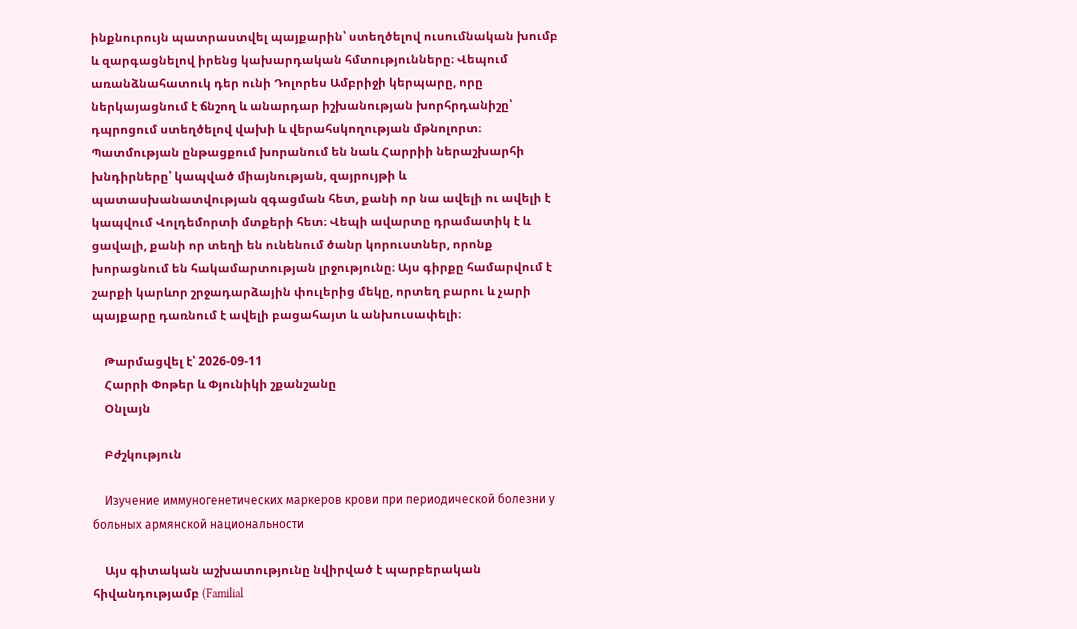ինքնուրույն պատրաստվել պայքարին՝ ստեղծելով ուսումնական խումբ և զարգացնելով իրենց կախարդական հմտությունները։ Վեպում առանձնահատուկ դեր ունի Դոլորես Ամբրիջի կերպարը, որը ներկայացնում է ճնշող և անարդար իշխանության խորհրդանիշը՝ դպրոցում ստեղծելով վախի և վերահսկողության մթնոլորտ։ Պատմության ընթացքում խորանում են նաև Հարրիի ներաշխարհի խնդիրները՝ կապված միայնության, զայրույթի և պատասխանատվության զգացման հետ, քանի որ նա ավելի ու ավելի է կապվում Վոլդեմորտի մտքերի հետ։ Վեպի ավարտը դրամատիկ է և ցավալի, քանի որ տեղի են ունենում ծանր կորուստներ, որոնք խորացնում են հակամարտության լրջությունը։ Այս գիրքը համարվում է շարքի կարևոր շրջադարձային փուլերից մեկը, որտեղ բարու և չարի պայքարը դառնում է ավելի բացահայտ և անխուսափելի։

    Թարմացվել է՝ 2026-09-11
    Հարրի Փոթեր և Փյունիկի շքանշանը
    Օնլայն

    Բժշկություն

    Изучение иммуногенетических маркеров крови при периодической болезни у больных армянской национальности

    Այս գիտական աշխատությունը նվիրված է պարբերական հիվանդությամբ (Familial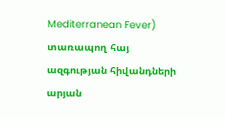Mediterranean Fever) տառապող հայ ազգության հիվանդների արյան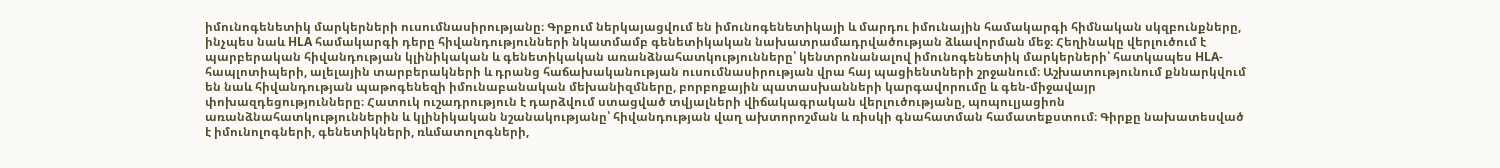իմունոգենետիկ մարկերների ուսումնասիրությանը։ Գրքում ներկայացվում են իմունոգենետիկայի և մարդու իմունային համակարգի հիմնական սկզբունքները, ինչպես նաև HLA համակարգի դերը հիվանդությունների նկատմամբ գենետիկական նախատրամադրվածության ձևավորման մեջ։ Հեղինակը վերլուծում է պարբերական հիվանդության կլինիկական և գենետիկական առանձնահատկությունները՝ կենտրոնանալով իմունոգենետիկ մարկերների՝ հատկապես HLA-հապլոտիպերի, ալելային տարբերակների և դրանց հաճախականության ուսումնասիրության վրա հայ պացիենտների շրջանում։ Աշխատությունում քննարկվում են նաև հիվանդության պաթոգենեզի իմունաբանական մեխանիզմները, բորբոքային պատասխանների կարգավորումը և գեն-միջավայր փոխազդեցությունները։ Հատուկ ուշադրություն է դարձվում ստացված տվյալների վիճակագրական վերլուծությանը, պոպուլյացիոն առանձնահատկություններին և կլինիկական նշանակությանը՝ հիվանդության վաղ ախտորոշման և ռիսկի գնահատման համատեքստում։ Գիրքը նախատեսված է իմունոլոգների, գենետիկների, ռևմատոլոգների,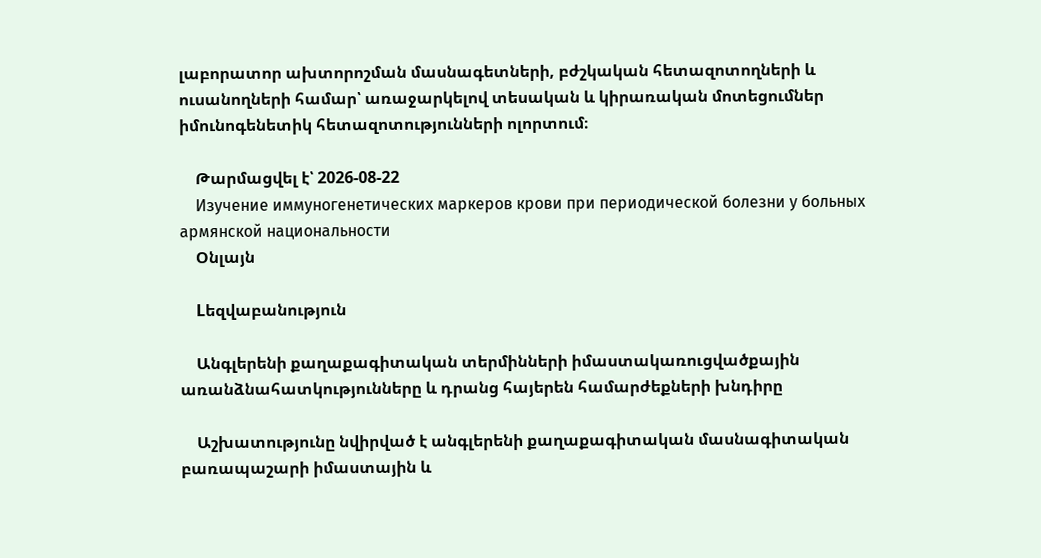լաբորատոր ախտորոշման մասնագետների, բժշկական հետազոտողների և ուսանողների համար՝ առաջարկելով տեսական և կիրառական մոտեցումներ իմունոգենետիկ հետազոտությունների ոլորտում։

    Թարմացվել է՝ 2026-08-22
    Изучение иммуногенетических маркеров крови при периодической болезни у больных армянской национальности
    Օնլայն

    Lեզվաբանություն

    Անգլերենի քաղաքագիտական տերմինների իմաստակառուցվածքային առանձնահատկությունները և դրանց հայերեն համարժեքների խնդիրը

    Աշխատությունը նվիրված է անգլերենի քաղաքագիտական մասնագիտական բառապաշարի իմաստային և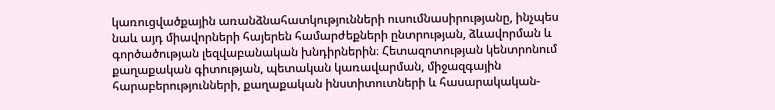կառուցվածքային առանձնահատկությունների ուսումնասիրությանը, ինչպես նաև այդ միավորների հայերեն համարժեքների ընտրության, ձևավորման և գործածության լեզվաբանական խնդիրներին։ Հետազոտության կենտրոնում քաղաքական գիտության, պետական կառավարման, միջազգային հարաբերությունների, քաղաքական ինստիտուտների և հասարակական-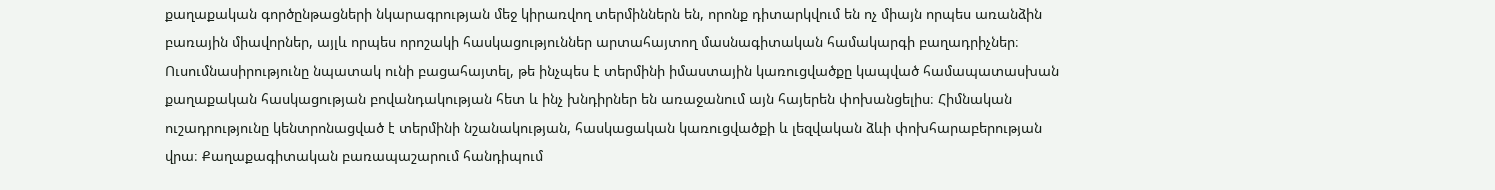քաղաքական գործընթացների նկարագրության մեջ կիրառվող տերմիններն են, որոնք դիտարկվում են ոչ միայն որպես առանձին բառային միավորներ, այլև որպես որոշակի հասկացություններ արտահայտող մասնագիտական համակարգի բաղադրիչներ։ Ուսումնասիրությունը նպատակ ունի բացահայտել, թե ինչպես է տերմինի իմաստային կառուցվածքը կապված համապատասխան քաղաքական հասկացության բովանդակության հետ և ինչ խնդիրներ են առաջանում այն հայերեն փոխանցելիս։ Հիմնական ուշադրությունը կենտրոնացված է տերմինի նշանակության, հասկացական կառուցվածքի և լեզվական ձևի փոխհարաբերության վրա։ Քաղաքագիտական բառապաշարում հանդիպում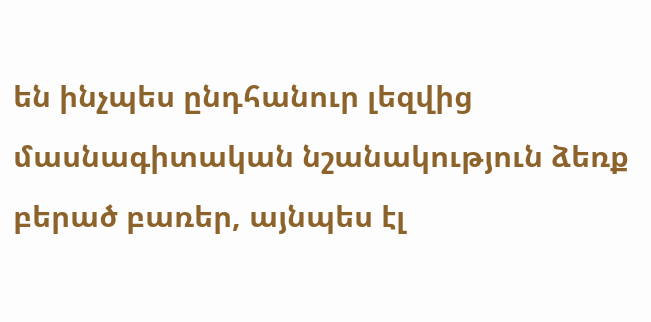են ինչպես ընդհանուր լեզվից մասնագիտական նշանակություն ձեռք բերած բառեր, այնպես էլ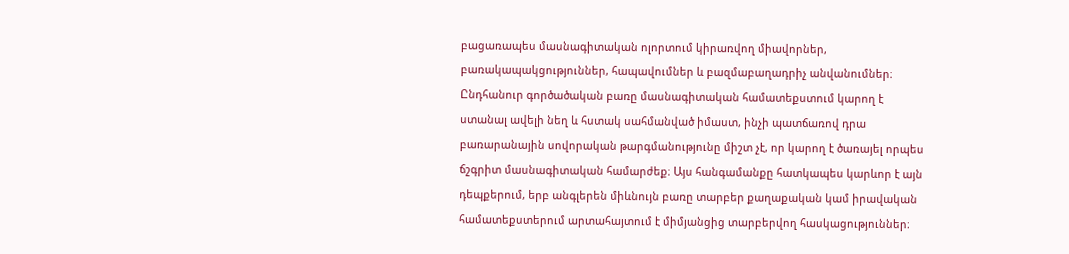բացառապես մասնագիտական ոլորտում կիրառվող միավորներ, բառակապակցություններ, հապավումներ և բազմաբաղադրիչ անվանումներ։ Ընդհանուր գործածական բառը մասնագիտական համատեքստում կարող է ստանալ ավելի նեղ և հստակ սահմանված իմաստ, ինչի պատճառով դրա բառարանային սովորական թարգմանությունը միշտ չէ, որ կարող է ծառայել որպես ճշգրիտ մասնագիտական համարժեք։ Այս հանգամանքը հատկապես կարևոր է այն դեպքերում, երբ անգլերեն միևնույն բառը տարբեր քաղաքական կամ իրավական համատեքստերում արտահայտում է միմյանցից տարբերվող հասկացություններ։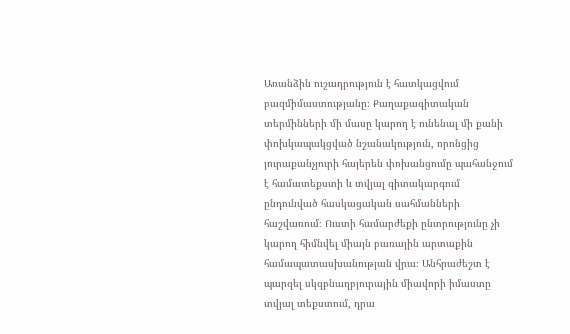Առանձին ուշադրություն է հատկացվում բազմիմաստությանը։ Քաղաքագիտական տերմինների մի մասը կարող է ունենալ մի քանի փոխկապակցված նշանակություն, որոնցից յուրաքանչյուրի հայերեն փոխանցումը պահանջում է համատեքստի և տվյալ գիտակարգում ընդունված հասկացական սահմանների հաշվառում։ Ուստի համարժեքի ընտրությունը չի կարող հիմնվել միայն բառային արտաքին համապատասխանության վրա։ Անհրաժեշտ է պարզել սկզբնաղբյուրային միավորի իմաստը տվյալ տեքստում, դրա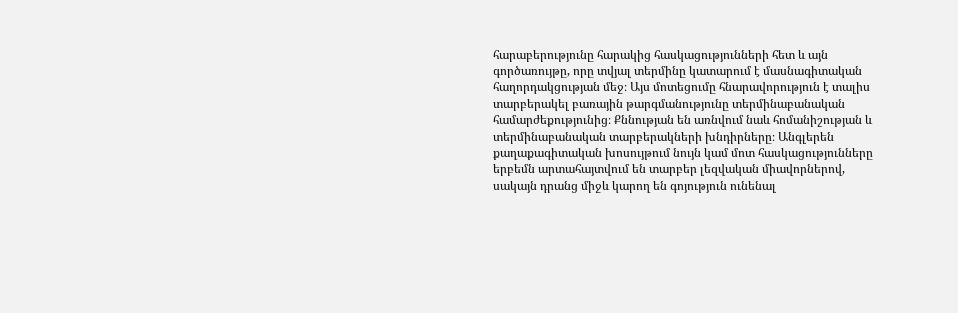հարաբերությունը հարակից հասկացությունների հետ և այն գործառույթը, որը տվյալ տերմինը կատարում է մասնագիտական հաղորդակցության մեջ։ Այս մոտեցումը հնարավորություն է տալիս տարբերակել բառային թարգմանությունը տերմինաբանական համարժեքությունից։ Քննության են առնվում նաև հոմանիշության և տերմինաբանական տարբերակների խնդիրները։ Անգլերեն քաղաքագիտական խոսույթում նույն կամ մոտ հասկացությունները երբեմն արտահայտվում են տարբեր լեզվական միավորներով, սակայն դրանց միջև կարող են գոյություն ունենալ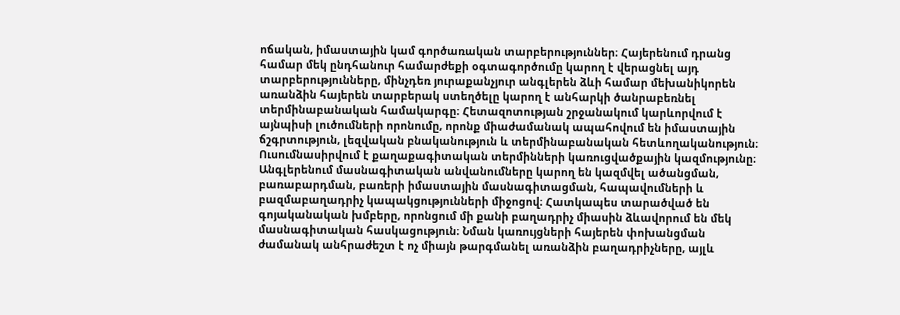ոճական, իմաստային կամ գործառական տարբերություններ։ Հայերենում դրանց համար մեկ ընդհանուր համարժեքի օգտագործումը կարող է վերացնել այդ տարբերությունները, մինչդեռ յուրաքանչյուր անգլերեն ձևի համար մեխանիկորեն առանձին հայերեն տարբերակ ստեղծելը կարող է անհարկի ծանրաբեռնել տերմինաբանական համակարգը։ Հետազոտության շրջանակում կարևորվում է այնպիսի լուծումների որոնումը, որոնք միաժամանակ ապահովում են իմաստային ճշգրտություն, լեզվական բնականություն և տերմինաբանական հետևողականություն։ Ուսումնասիրվում է քաղաքագիտական տերմինների կառուցվածքային կազմությունը։ Անգլերենում մասնագիտական անվանումները կարող են կազմվել ածանցման, բառաբարդման, բառերի իմաստային մասնագիտացման, հապավումների և բազմաբաղադրիչ կապակցությունների միջոցով։ Հատկապես տարածված են գոյականական խմբերը, որոնցում մի քանի բաղադրիչ միասին ձևավորում են մեկ մասնագիտական հասկացություն։ Նման կառույցների հայերեն փոխանցման ժամանակ անհրաժեշտ է ոչ միայն թարգմանել առանձին բաղադրիչները, այլև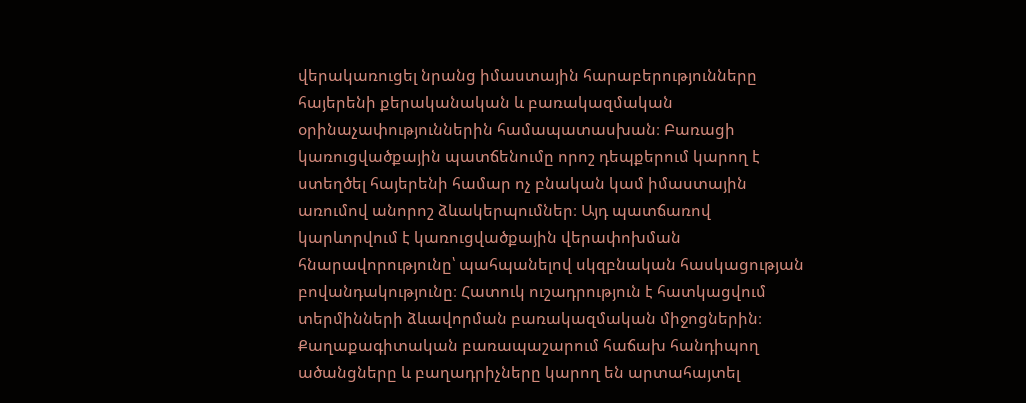վերակառուցել նրանց իմաստային հարաբերությունները հայերենի քերականական և բառակազմական օրինաչափություններին համապատասխան։ Բառացի կառուցվածքային պատճենումը որոշ դեպքերում կարող է ստեղծել հայերենի համար ոչ բնական կամ իմաստային առումով անորոշ ձևակերպումներ։ Այդ պատճառով կարևորվում է կառուցվածքային վերափոխման հնարավորությունը՝ պահպանելով սկզբնական հասկացության բովանդակությունը։ Հատուկ ուշադրություն է հատկացվում տերմինների ձևավորման բառակազմական միջոցներին։ Քաղաքագիտական բառապաշարում հաճախ հանդիպող ածանցները և բաղադրիչները կարող են արտահայտել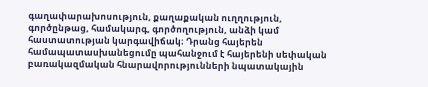գաղափարախոսություն, քաղաքական ուղղություն, գործընթաց, համակարգ, գործողություն, անձի կամ հաստատության կարգավիճակ։ Դրանց հայերեն համապատասխանեցումը պահանջում է հայերենի սեփական բառակազմական հնարավորությունների նպատակային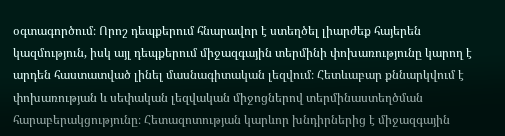օգտագործում։ Որոշ դեպքերում հնարավոր է ստեղծել լիարժեք հայերեն կազմություն, իսկ այլ դեպքերում միջազգային տերմինի փոխառությունը կարող է արդեն հաստատված լինել մասնագիտական լեզվում։ Հետևաբար քննարկվում է փոխառության և սեփական լեզվական միջոցներով տերմինաստեղծման հարաբերակցությունը։ Հետազոտության կարևոր խնդիրներից է միջազգային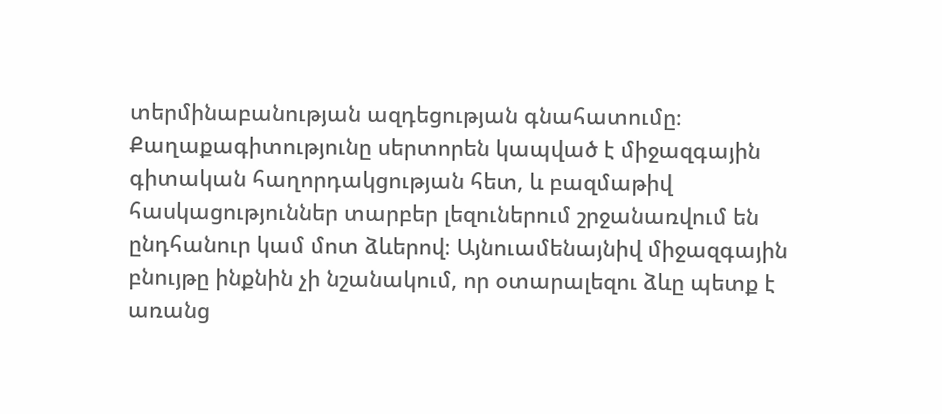տերմինաբանության ազդեցության գնահատումը։ Քաղաքագիտությունը սերտորեն կապված է միջազգային գիտական հաղորդակցության հետ, և բազմաթիվ հասկացություններ տարբեր լեզուներում շրջանառվում են ընդհանուր կամ մոտ ձևերով։ Այնուամենայնիվ միջազգային բնույթը ինքնին չի նշանակում, որ օտարալեզու ձևը պետք է առանց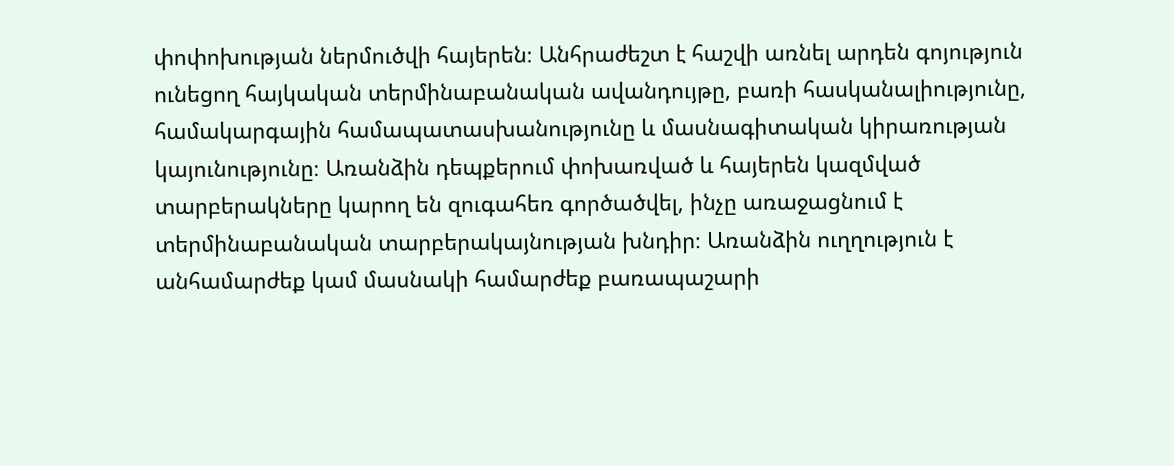փոփոխության ներմուծվի հայերեն։ Անհրաժեշտ է հաշվի առնել արդեն գոյություն ունեցող հայկական տերմինաբանական ավանդույթը, բառի հասկանալիությունը, համակարգային համապատասխանությունը և մասնագիտական կիրառության կայունությունը։ Առանձին դեպքերում փոխառված և հայերեն կազմված տարբերակները կարող են զուգահեռ գործածվել, ինչը առաջացնում է տերմինաբանական տարբերակայնության խնդիր։ Առանձին ուղղություն է անհամարժեք կամ մասնակի համարժեք բառապաշարի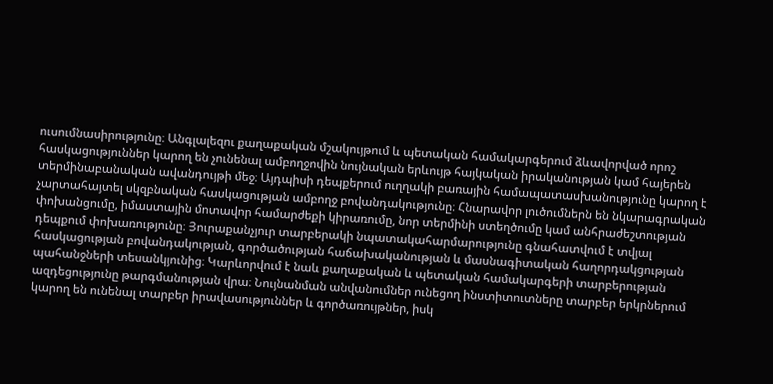ուսումնասիրությունը։ Անգլալեզու քաղաքական մշակույթում և պետական համակարգերում ձևավորված որոշ հասկացություններ կարող են չունենալ ամբողջովին նույնական երևույթ հայկական իրականության կամ հայերեն տերմինաբանական ավանդույթի մեջ։ Այդպիսի դեպքերում ուղղակի բառային համապատասխանությունը կարող է չարտահայտել սկզբնական հասկացության ամբողջ բովանդակությունը։ Հնարավոր լուծումներն են նկարագրական փոխանցումը, իմաստային մոտավոր համարժեքի կիրառումը, նոր տերմինի ստեղծումը կամ անհրաժեշտության դեպքում փոխառությունը։ Յուրաքանչյուր տարբերակի նպատակահարմարությունը գնահատվում է տվյալ հասկացության բովանդակության, գործածության հաճախականության և մասնագիտական հաղորդակցության պահանջների տեսանկյունից։ Կարևորվում է նաև քաղաքական և պետական համակարգերի տարբերության ազդեցությունը թարգմանության վրա։ Նույնանման անվանումներ ունեցող ինստիտուտները տարբեր երկրներում կարող են ունենալ տարբեր իրավասություններ և գործառույթներ, իսկ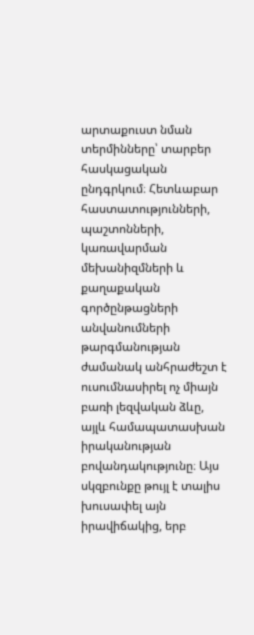արտաքուստ նման տերմինները՝ տարբեր հասկացական ընդգրկում։ Հետևաբար հաստատությունների, պաշտոնների, կառավարման մեխանիզմների և քաղաքական գործընթացների անվանումների թարգմանության ժամանակ անհրաժեշտ է ուսումնասիրել ոչ միայն բառի լեզվական ձևը, այլև համապատասխան իրականության բովանդակությունը։ Այս սկզբունքը թույլ է տալիս խուսափել այն իրավիճակից, երբ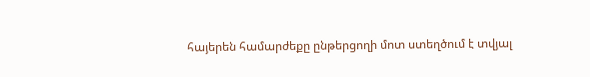հայերեն համարժեքը ընթերցողի մոտ ստեղծում է տվյալ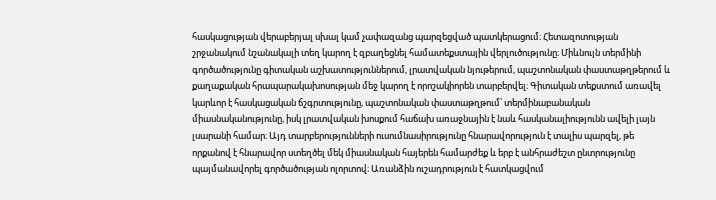հասկացության վերաբերյալ սխալ կամ չափազանց պարզեցված պատկերացում։ Հետազոտության շրջանակում նշանակալի տեղ կարող է զբաղեցնել համատեքստային վերլուծությունը։ Միևնույն տերմինի գործածությունը գիտական աշխատություններում, լրատվական նյութերում, պաշտոնական փաստաթղթերում և քաղաքական հրապարակախոսության մեջ կարող է որոշակիորեն տարբերվել։ Գիտական տեքստում առավել կարևոր է հասկացական ճշգրտությունը, պաշտոնական փաստաթղթում՝ տերմինաբանական միասնականությունը, իսկ լրատվական խոսքում հաճախ առաջնային է նաև հասկանալիությունն ավելի լայն լսարանի համար։ Այդ տարբերությունների ուսումնասիրությունը հնարավորություն է տալիս պարզել, թե որքանով է հնարավոր ստեղծել մեկ միասնական հայերեն համարժեք և երբ է անհրաժեշտ ընտրությունը պայմանավորել գործածության ոլորտով։ Առանձին ուշադրություն է հատկացվում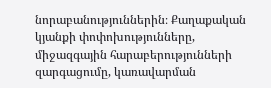նորաբանություններին։ Քաղաքական կյանքի փոփոխությունները, միջազգային հարաբերությունների զարգացումը, կառավարման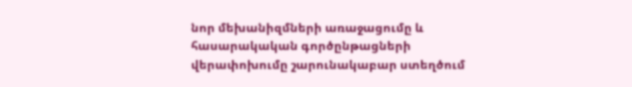նոր մեխանիզմների առաջացումը և հասարակական գործընթացների վերափոխումը շարունակաբար ստեղծում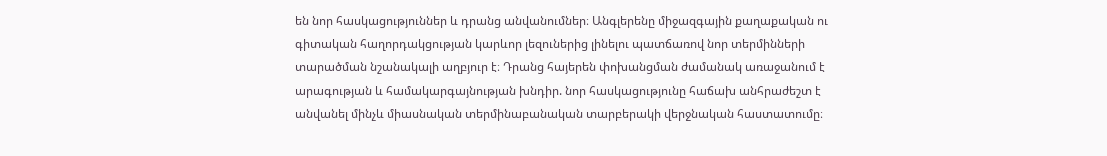են նոր հասկացություններ և դրանց անվանումներ։ Անգլերենը միջազգային քաղաքական ու գիտական հաղորդակցության կարևոր լեզուներից լինելու պատճառով նոր տերմինների տարածման նշանակալի աղբյուր է։ Դրանց հայերեն փոխանցման ժամանակ առաջանում է արագության և համակարգայնության խնդիր. նոր հասկացությունը հաճախ անհրաժեշտ է անվանել մինչև միասնական տերմինաբանական տարբերակի վերջնական հաստատումը։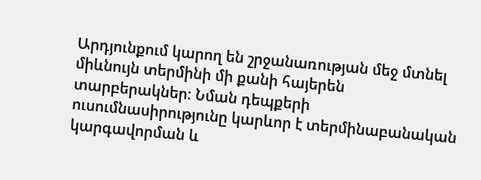Արդյունքում կարող են շրջանառության մեջ մտնել միևնույն տերմինի մի քանի հայերեն տարբերակներ։ Նման դեպքերի ուսումնասիրությունը կարևոր է տերմինաբանական կարգավորման և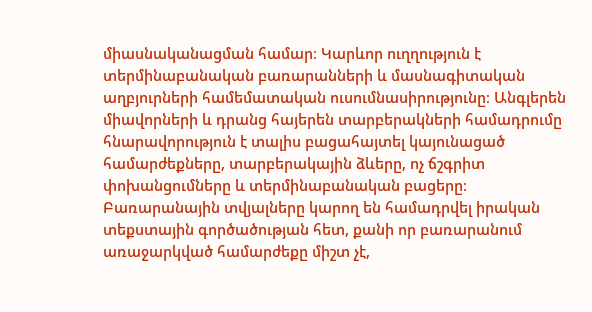միասնականացման համար։ Կարևոր ուղղություն է տերմինաբանական բառարանների և մասնագիտական աղբյուրների համեմատական ուսումնասիրությունը։ Անգլերեն միավորների և դրանց հայերեն տարբերակների համադրումը հնարավորություն է տալիս բացահայտել կայունացած համարժեքները, տարբերակային ձևերը, ոչ ճշգրիտ փոխանցումները և տերմինաբանական բացերը։ Բառարանային տվյալները կարող են համադրվել իրական տեքստային գործածության հետ, քանի որ բառարանում առաջարկված համարժեքը միշտ չէ,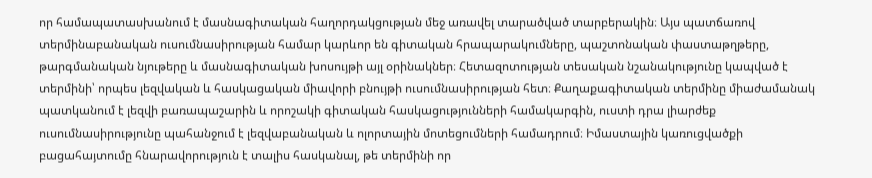որ համապատասխանում է մասնագիտական հաղորդակցության մեջ առավել տարածված տարբերակին։ Այս պատճառով տերմինաբանական ուսումնասիրության համար կարևոր են գիտական հրապարակումները, պաշտոնական փաստաթղթերը, թարգմանական նյութերը և մասնագիտական խոսույթի այլ օրինակներ։ Հետազոտության տեսական նշանակությունը կապված է տերմինի՝ որպես լեզվական և հասկացական միավորի բնույթի ուսումնասիրության հետ։ Քաղաքագիտական տերմինը միաժամանակ պատկանում է լեզվի բառապաշարին և որոշակի գիտական հասկացությունների համակարգին, ուստի դրա լիարժեք ուսումնասիրությունը պահանջում է լեզվաբանական և ոլորտային մոտեցումների համադրում։ Իմաստային կառուցվածքի բացահայտումը հնարավորություն է տալիս հասկանալ, թե տերմինի որ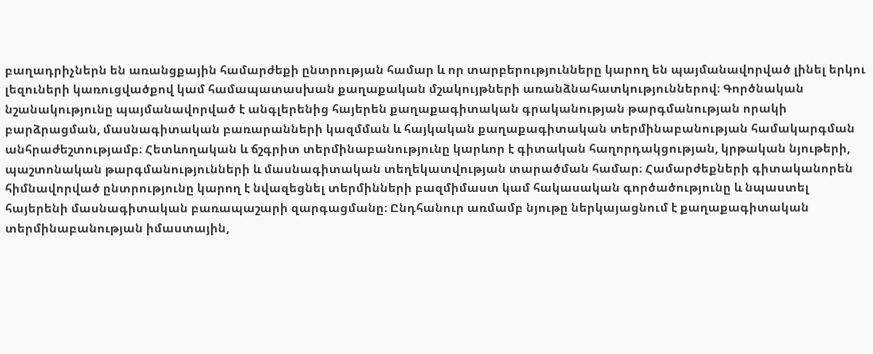բաղադրիչներն են առանցքային համարժեքի ընտրության համար և որ տարբերությունները կարող են պայմանավորված լինել երկու լեզուների կառուցվածքով կամ համապատասխան քաղաքական մշակույթների առանձնահատկություններով։ Գործնական նշանակությունը պայմանավորված է անգլերենից հայերեն քաղաքագիտական գրականության թարգմանության որակի բարձրացման, մասնագիտական բառարանների կազմման և հայկական քաղաքագիտական տերմինաբանության համակարգման անհրաժեշտությամբ։ Հետևողական և ճշգրիտ տերմինաբանությունը կարևոր է գիտական հաղորդակցության, կրթական նյութերի, պաշտոնական թարգմանությունների և մասնագիտական տեղեկատվության տարածման համար։ Համարժեքների գիտականորեն հիմնավորված ընտրությունը կարող է նվազեցնել տերմինների բազմիմաստ կամ հակասական գործածությունը և նպաստել հայերենի մասնագիտական բառապաշարի զարգացմանը։ Ընդհանուր առմամբ նյութը ներկայացնում է քաղաքագիտական տերմինաբանության իմաստային,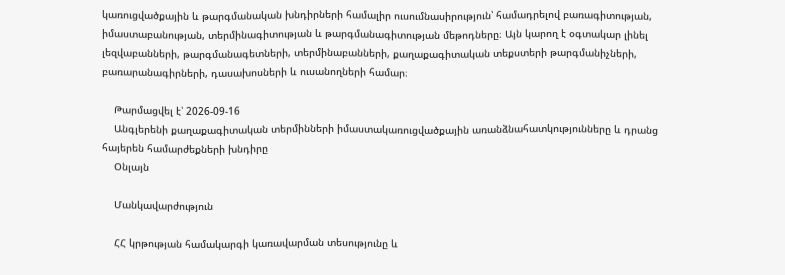կառուցվածքային և թարգմանական խնդիրների համալիր ուսումնասիրություն՝ համադրելով բառագիտության, իմաստաբանության, տերմինագիտության և թարգմանագիտության մեթոդները։ Այն կարող է օգտակար լինել լեզվաբանների, թարգմանագետների, տերմինաբանների, քաղաքագիտական տեքստերի թարգմանիչների, բառարանագիրների, դասախոսների և ուսանողների համար։

    Թարմացվել է՝ 2026-09-16
    Անգլերենի քաղաքագիտական տերմինների իմաստակառուցվածքային առանձնահատկությունները և դրանց հայերեն համարժեքների խնդիրը
    Օնլայն

    Մանկավարժություն

    ՀՀ կրթության համակարգի կառավարման տեսությունը և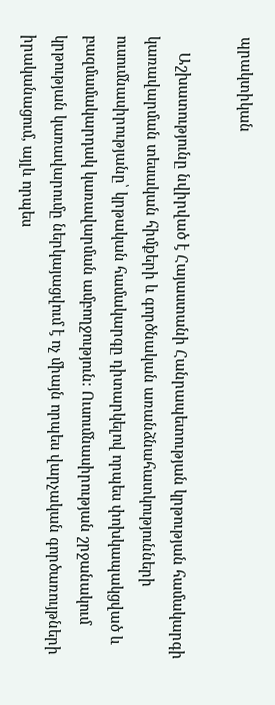պրակտիկան

    Աշխատությունը նվիրված է Հայաստանի Հանրապետության կրթության համակարգի կառավարման տեսական հիմքերի և գործնական առանձնահատկությունների ուսումնասիրությանը՝ կրթական համակարգը դիտարկելով որպես փոխկապակցված և բազմամակարդակ կառավարման ամբողջություն։ Ուսումնասիրության շրջանակում կրթության կառավարումը ներկայացվում է ոչ միայն որպես վարչական գործառույթների իրականացում, այլև որպես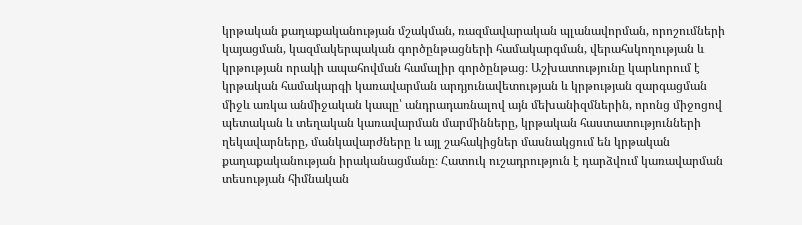կրթական քաղաքականության մշակման, ռազմավարական պլանավորման, որոշումների կայացման, կազմակերպական գործընթացների համակարգման, վերահսկողության և կրթության որակի ապահովման համալիր գործընթաց։ Աշխատությունը կարևորում է կրթական համակարգի կառավարման արդյունավետության և կրթության զարգացման միջև առկա անմիջական կապը՝ անդրադառնալով այն մեխանիզմներին, որոնց միջոցով պետական և տեղական կառավարման մարմինները, կրթական հաստատությունների ղեկավարները, մանկավարժները և այլ շահակիցներ մասնակցում են կրթական քաղաքականության իրականացմանը։ Հատուկ ուշադրություն է դարձվում կառավարման տեսության հիմնական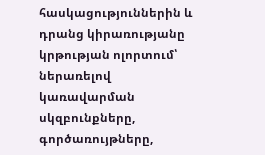հասկացություններին և դրանց կիրառությանը կրթության ոլորտում՝ ներառելով կառավարման սկզբունքները, գործառույթները,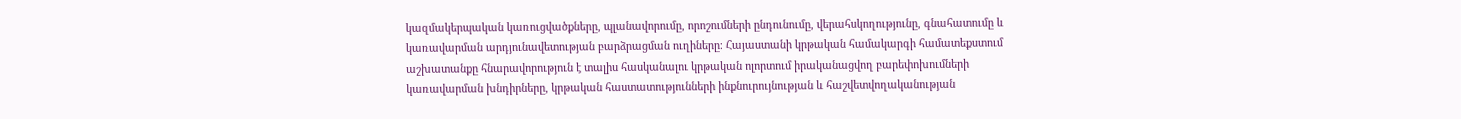կազմակերպական կառուցվածքները, պլանավորումը, որոշումների ընդունումը, վերահսկողությունը, գնահատումը և կառավարման արդյունավետության բարձրացման ուղիները։ Հայաստանի կրթական համակարգի համատեքստում աշխատանքը հնարավորություն է տալիս հասկանալու կրթական ոլորտում իրականացվող բարեփոխումների կառավարման խնդիրները, կրթական հաստատությունների ինքնուրույնության և հաշվետվողականության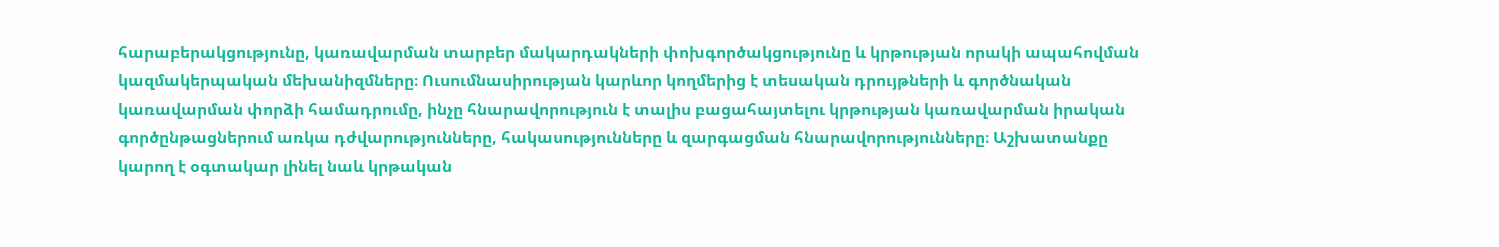հարաբերակցությունը, կառավարման տարբեր մակարդակների փոխգործակցությունը և կրթության որակի ապահովման կազմակերպական մեխանիզմները։ Ուսումնասիրության կարևոր կողմերից է տեսական դրույթների և գործնական կառավարման փորձի համադրումը, ինչը հնարավորություն է տալիս բացահայտելու կրթության կառավարման իրական գործընթացներում առկա դժվարությունները, հակասությունները և զարգացման հնարավորությունները։ Աշխատանքը կարող է օգտակար լինել նաև կրթական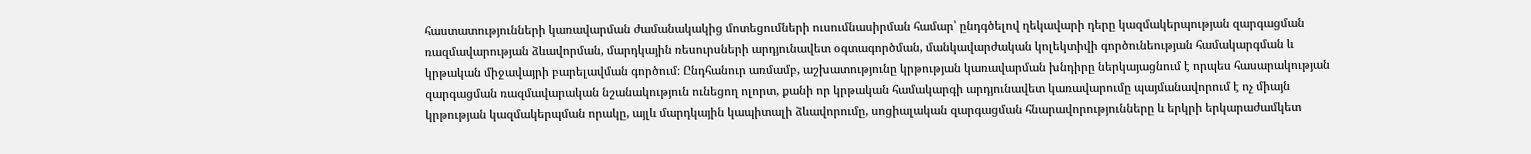հաստատությունների կառավարման ժամանակակից մոտեցումների ուսումնասիրման համար՝ ընդգծելով ղեկավարի դերը կազմակերպության զարգացման ռազմավարության ձևավորման, մարդկային ռեսուրսների արդյունավետ օգտագործման, մանկավարժական կոլեկտիվի գործունեության համակարգման և կրթական միջավայրի բարելավման գործում։ Ընդհանուր առմամբ, աշխատությունը կրթության կառավարման խնդիրը ներկայացնում է որպես հասարակության զարգացման ռազմավարական նշանակություն ունեցող ոլորտ, քանի որ կրթական համակարգի արդյունավետ կառավարումը պայմանավորում է ոչ միայն կրթության կազմակերպման որակը, այլև մարդկային կապիտալի ձևավորումը, սոցիալական զարգացման հնարավորությունները և երկրի երկարաժամկետ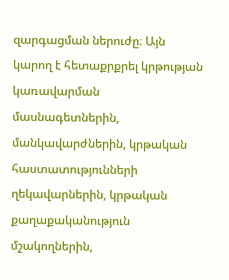զարգացման ներուժը։ Այն կարող է հետաքրքրել կրթության կառավարման մասնագետներին, մանկավարժներին, կրթական հաստատությունների ղեկավարներին, կրթական քաղաքականություն մշակողներին,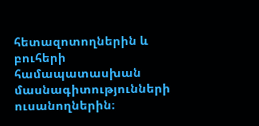հետազոտողներին և բուհերի համապատասխան մասնագիտությունների ուսանողներին։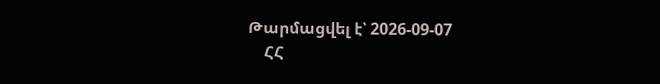Թարմացվել է՝ 2026-09-07
    ՀՀ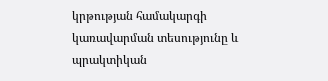կրթության համակարգի կառավարման տեսությունը և պրակտիկան